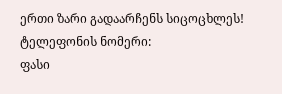ერთი ზარი გადაარჩენს სიცოცხლეს!
ტელეფონის ნომერი:
ფასი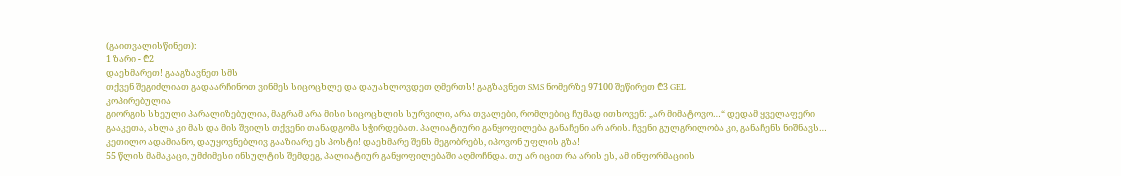(გაითვალისწინეთ):
1 ზარი - ₾2
დაეხმარეთ! გააგზავნეთ სმს
თქვენ შეგიძლიათ გადაარჩინოთ ვინმეს სიცოცხლე და დაუახლოვდეთ ღმერთს! გაგზავნეთ SMS ნომერზე 97100 შეწირეთ ₾3 GEL
კოპირებულია
გიორგის სხეული პარალიზებულია, მაგრამ არა მისი სიცოცხლის სურვილი, არა თვალები, რომლებიც ჩუმად ითხოვენ: „არ მიმატოვო…“ დედამ ყველაფერი გააკეთა, ახლა კი მას და მის შვილს თქვენი თანადგომა სჭირდებათ. პალიატიური განყოფილება განაჩენი არ არის. ჩვენი გულგრილობა კი, განაჩენს ნიშნავს…
კეთილო ადამიანო, დაუყოვნებლივ გააზიარე ეს პოსტი! დაეხმარე შენს მეგობრებს, იპოვონ უფლის გზა!
55 წლის მამაკაცი, უმძიმესი ინსულტის შემდეგ, პალიატიურ განყოფილებაში აღმოჩნდა. თუ არ იცით რა არის ეს, ამ ინფორმაციის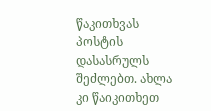წაკითხვას პოსტის დასასრულს შეძლებთ. ახლა კი წაიკითხეთ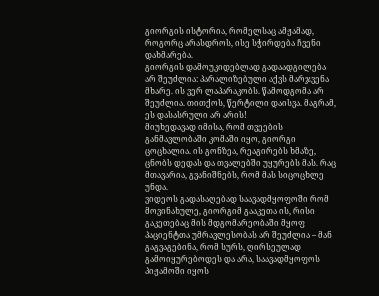გიორგის ისტორია, რომელსაც ამჟამად, როგორც არასდროს, ისე სჭირდება ჩვენი დახმარება.
გიორგის დამოუკიდებლად გადაადგილება არ შეუძლია: პარალიზებული აქვს მარჯვენა მხარე. ის ვერ ლაპარაკობს. წამოდგომა არ შეუძლია. თითქოს, წერტილი დაისვა. მაგრამ, ეს დასასრული არ არის!
მიუხედავად იმისა, რომ თვეების განმავლობაში კომაში იყო, გიორგი ცოცხალია. ის გონზეა, რეაგირებს ხმაზე, ცნობს დედას და თვალებში უყურებს მას. რაც მთავარია, გვანიშნებს, რომ მას სიცოცხლე უნდა.
ვიდეოს გადასაღებად საავადმყოფოში რომ მოვინახულე, გიორგიმ გააკეთა ის, რისი გაკეთებაც მის მდგომარეობაში მყოფ პაციენტთა უმრავლესობას არ შეუძლია – მან გაგვაგებინა, რომ სურს, ღირსეულად გამოიყურებოდეს და არა, საავადმყოფოს პიჟამოში იყოს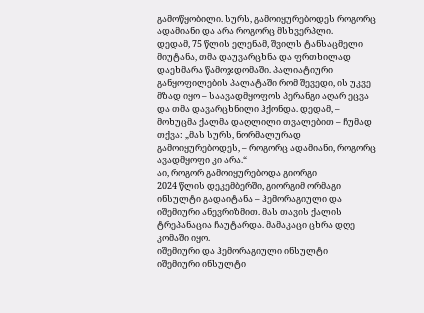გამოწყობილი. სურს, გამოიყურებოდეს როგორც ადამიანი და არა როგორც მსხვერპლი.
დედამ, 75 წლის ელენამ, შვილს ტანსაცმელი მიუტანა, თმა დაუვარცხნა და ფრთხილად დაეხმარა წამოჯდომაში. პალიატიური განყოფილების პალატაში რომ შევედი, ის უკვე მზად იყო – საავადმყოფოს პერანგი აღარ ეცვა და თმა დავარცხნილი ჰქონდა. დედამ, – მოხუცმა ქალმა დაღლილი თვალებით – ჩუმად თქვა: „მას სურს, ნორმალურად გამოიყურებოდეს, – როგორც ადამიანი, როგორც ავადმყოფი კი არა.“
აი, როგორ გამოიყურებოდა გიორგი
2024 წლის დეკემბერში, გიორგიმ ორმაგი ინსულტი გადაიტანა – ჰემორაგიული და იშემიური ანევრიზმით. მას თავის ქალის ტრეპანაცია ჩაუტარდა. მამაკაცი ცხრა დღე კომაში იყო.
იშემიური და ჰემორაგიული ინსულტი
იშემიური ინსულტი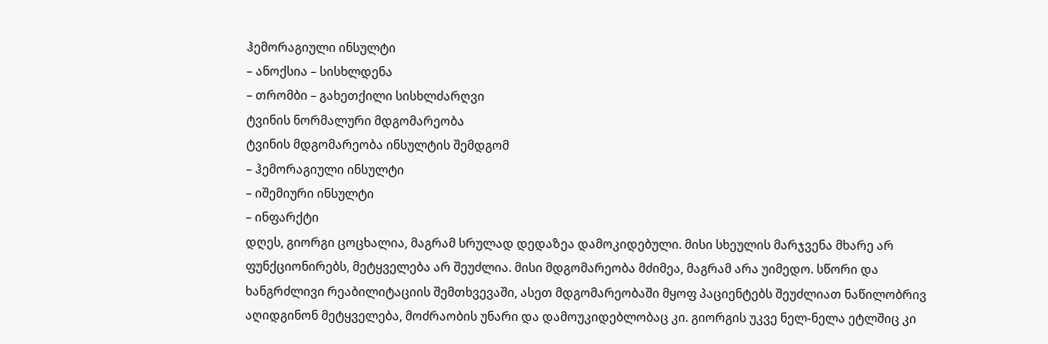ჰემორაგიული ინსულტი
– ანოქსია – სისხლდენა
– თრომბი – გახეთქილი სისხლძარღვი
ტვინის ნორმალური მდგომარეობა
ტვინის მდგომარეობა ინსულტის შემდგომ
– ჰემორაგიული ინსულტი
– იშემიური ინსულტი
– ინფარქტი
დღეს, გიორგი ცოცხალია, მაგრამ სრულად დედაზეა დამოკიდებული. მისი სხეულის მარჯვენა მხარე არ ფუნქციონირებს, მეტყველება არ შეუძლია. მისი მდგომარეობა მძიმეა, მაგრამ არა უიმედო. სწორი და ხანგრძლივი რეაბილიტაციის შემთხვევაში, ასეთ მდგომარეობაში მყოფ პაციენტებს შეუძლიათ ნაწილობრივ აღიდგინონ მეტყველება, მოძრაობის უნარი და დამოუკიდებლობაც კი. გიორგის უკვე ნელ-ნელა ეტლშიც კი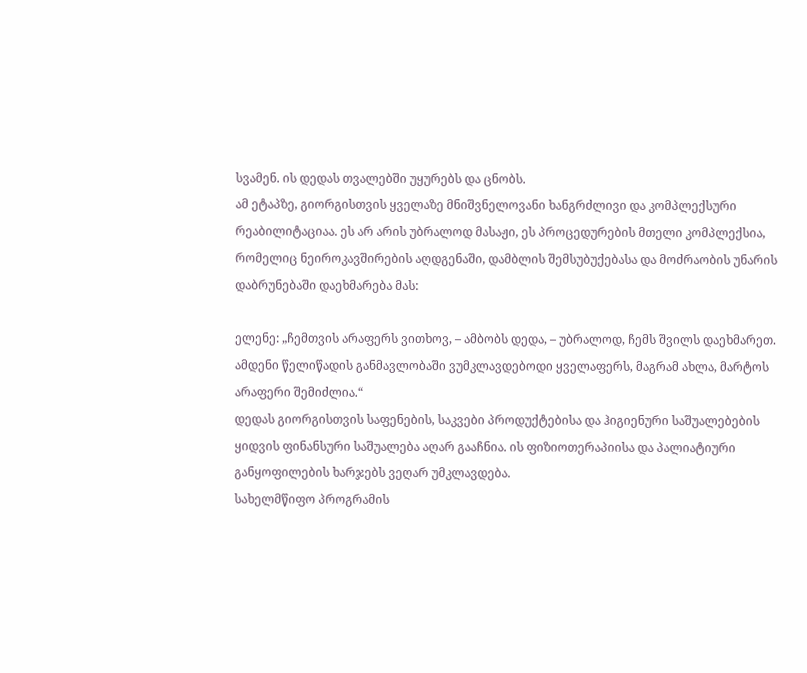სვამენ. ის დედას თვალებში უყურებს და ცნობს.
ამ ეტაპზე, გიორგისთვის ყველაზე მნიშვნელოვანი ხანგრძლივი და კომპლექსური რეაბილიტაციაა. ეს არ არის უბრალოდ მასაჟი, ეს პროცედურების მთელი კომპლექსია, რომელიც ნეიროკავშირების აღდგენაში, დამბლის შემსუბუქებასა და მოძრაობის უნარის დაბრუნებაში დაეხმარება მას:

ელენე: „ჩემთვის არაფერს ვითხოვ, – ამბობს დედა, – უბრალოდ, ჩემს შვილს დაეხმარეთ. ამდენი წელიწადის განმავლობაში ვუმკლავდებოდი ყველაფერს, მაგრამ ახლა, მარტოს არაფერი შემიძლია.“
დედას გიორგისთვის საფენების, საკვები პროდუქტებისა და ჰიგიენური საშუალებების ყიდვის ფინანსური საშუალება აღარ გააჩნია. ის ფიზიოთერაპიისა და პალიატიური განყოფილების ხარჯებს ვეღარ უმკლავდება.
სახელმწიფო პროგრამის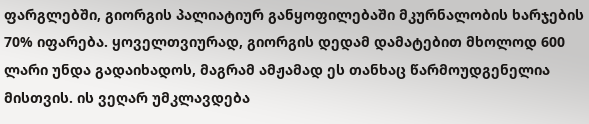ფარგლებში, გიორგის პალიატიურ განყოფილებაში მკურნალობის ხარჯების 70% იფარება. ყოველთვიურად, გიორგის დედამ დამატებით მხოლოდ 600 ლარი უნდა გადაიხადოს, მაგრამ ამჟამად ეს თანხაც წარმოუდგენელია მისთვის. ის ვეღარ უმკლავდება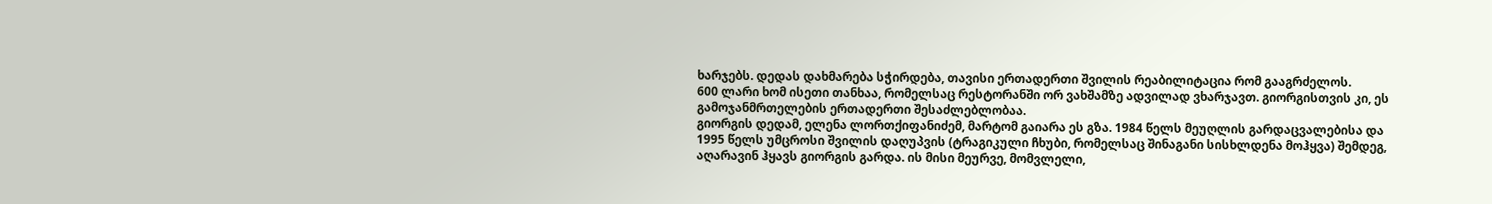ხარჯებს. დედას დახმარება სჭირდება, თავისი ერთადერთი შვილის რეაბილიტაცია რომ გააგრძელოს.
600 ლარი ხომ ისეთი თანხაა, რომელსაც რესტორანში ორ ვახშამზე ადვილად ვხარჯავთ. გიორგისთვის კი, ეს გამოჯანმრთელების ერთადერთი შესაძლებლობაა.
გიორგის დედამ, ელენა ლორთქიფანიძემ, მარტომ გაიარა ეს გზა. 1984 წელს მეუღლის გარდაცვალებისა და 1995 წელს უმცროსი შვილის დაღუპვის (ტრაგიკული ჩხუბი, რომელსაც შინაგანი სისხლდენა მოჰყვა) შემდეგ, აღარავინ ჰყავს გიორგის გარდა. ის მისი მეურვე, მომვლელი,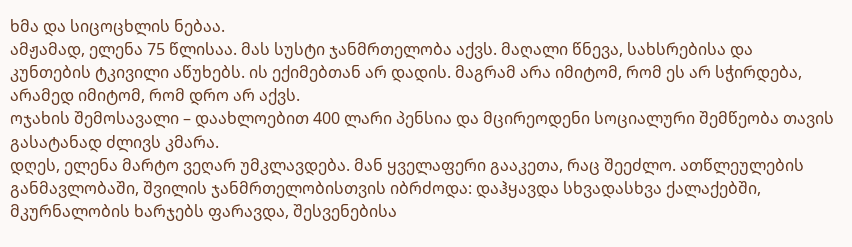ხმა და სიცოცხლის ნებაა.
ამჟამად, ელენა 75 წლისაა. მას სუსტი ჯანმრთელობა აქვს. მაღალი წნევა, სახსრებისა და კუნთების ტკივილი აწუხებს. ის ექიმებთან არ დადის. მაგრამ არა იმიტომ, რომ ეს არ სჭირდება, არამედ იმიტომ, რომ დრო არ აქვს.
ოჯახის შემოსავალი – დაახლოებით 400 ლარი პენსია და მცირეოდენი სოციალური შემწეობა თავის გასატანად ძლივს კმარა.
დღეს, ელენა მარტო ვეღარ უმკლავდება. მან ყველაფერი გააკეთა, რაც შეეძლო. ათწლეულების განმავლობაში, შვილის ჯანმრთელობისთვის იბრძოდა: დაჰყავდა სხვადასხვა ქალაქებში, მკურნალობის ხარჯებს ფარავდა, შესვენებისა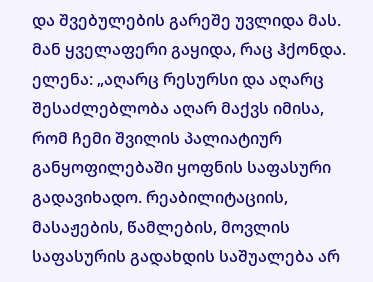და შვებულების გარეშე უვლიდა მას. მან ყველაფერი გაყიდა, რაც ჰქონდა.
ელენა: „აღარც რესურსი და აღარც შესაძლებლობა აღარ მაქვს იმისა, რომ ჩემი შვილის პალიატიურ განყოფილებაში ყოფნის საფასური გადავიხადო. რეაბილიტაციის, მასაჟების, წამლების, მოვლის საფასურის გადახდის საშუალება არ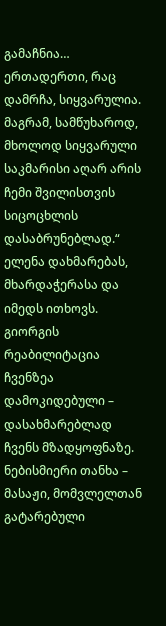გამაჩნია… ერთადერთი, რაც დამრჩა, სიყვარულია. მაგრამ, სამწუხაროდ, მხოლოდ სიყვარული საკმარისი აღარ არის ჩემი შვილისთვის სიცოცხლის დასაბრუნებლად.“
ელენა დახმარებას, მხარდაჭერასა და იმედს ითხოვს. გიორგის რეაბილიტაცია ჩვენზეა დამოკიდებული – დასახმარებლად ჩვენს მზადყოფნაზე. ნებისმიერი თანხა – მასაჟი, მომვლელთან გატარებული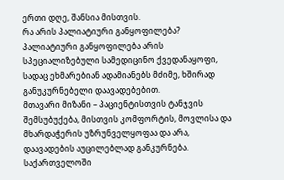ერთი დღე, შანსია მისთვის.
რა არის პალიატიური განყოფილება?
პალიატიური განყოფილება არის სპეციალიზებული სამედიცინო ქვედანაყოფი, სადაც ეხმარებიან ადამიანებს მძიმე, ხშირად განუკურნებელი დაავადებებით.
მთავარი მიზანი – პაციენტისთვის ტანჯვის შემსუბუქება, მისთვის კომფორტის, მოვლისა და მხარდაჭერის უზრუნველყოფაა და არა, დაავადების აუცილებლად განკურნება.
საქართველოში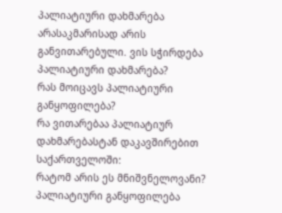პალიატიური დახმარება არასაკმარისად არის განვითარებული. ვის სჭირდება პალიატიური დახმარება?
რას მოიცავს პალიატიური განყოფილება?
რა ვითარებაა პალიატიურ დახმარებასტან დაკავშირებით საქართველოში:
რატომ არის ეს მნიშვნელოვანი?
პალიატიური განყოფილება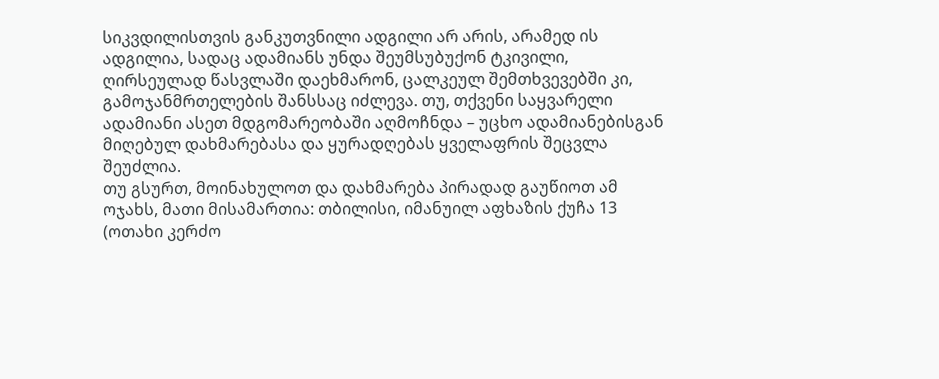სიკვდილისთვის განკუთვნილი ადგილი არ არის, არამედ ის ადგილია, სადაც ადამიანს უნდა შეუმსუბუქონ ტკივილი, ღირსეულად წასვლაში დაეხმარონ, ცალკეულ შემთხვევებში კი, გამოჯანმრთელების შანსსაც იძლევა. თუ, თქვენი საყვარელი ადამიანი ასეთ მდგომარეობაში აღმოჩნდა – უცხო ადამიანებისგან მიღებულ დახმარებასა და ყურადღებას ყველაფრის შეცვლა შეუძლია.
თუ გსურთ, მოინახულოთ და დახმარება პირადად გაუწიოთ ამ ოჯახს, მათი მისამართია: თბილისი, იმანუილ აფხაზის ქუჩა 13 (ოთახი კერძო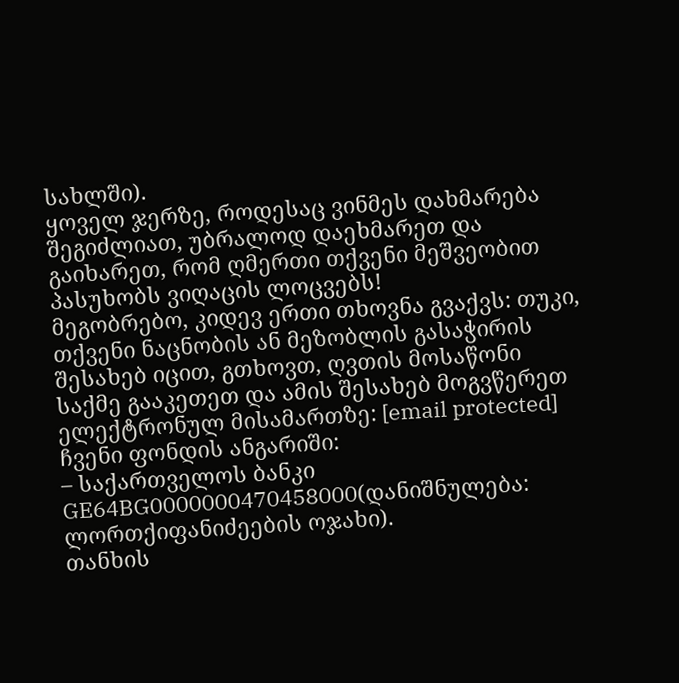სახლში).
ყოველ ჯერზე, როდესაც ვინმეს დახმარება შეგიძლიათ, უბრალოდ დაეხმარეთ და გაიხარეთ, რომ ღმერთი თქვენი მეშვეობით პასუხობს ვიღაცის ლოცვებს!
მეგობრებო, კიდევ ერთი თხოვნა გვაქვს: თუკი, თქვენი ნაცნობის ან მეზობლის გასაჭირის შესახებ იცით, გთხოვთ, ღვთის მოსაწონი საქმე გააკეთეთ და ამის შესახებ მოგვწერეთ ელექტრონულ მისამართზე: [email protected]
ჩვენი ფონდის ანგარიში:
– საქართველოს ბანკი GE64BG0000000470458000(დანიშნულება: ლორთქიფანიძეების ოჯახი).
თანხის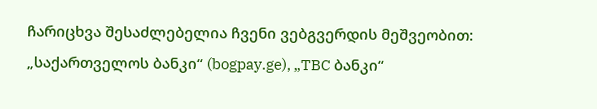ჩარიცხვა შესაძლებელია ჩვენი ვებგვერდის მეშვეობით: „საქართველოს ბანკი“ (bogpay.ge), „TBC ბანკი“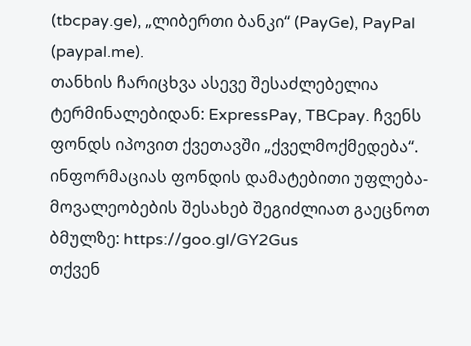(tbcpay.ge), „ლიბერთი ბანკი“ (PayGe), PayPal (paypal.me).
თანხის ჩარიცხვა ასევე შესაძლებელია ტერმინალებიდან: ExpressPay, TBCpay. ჩვენს ფონდს იპოვით ქვეთავში „ქველმოქმედება“. ინფორმაციას ფონდის დამატებითი უფლება-მოვალეობების შესახებ შეგიძლიათ გაეცნოთ ბმულზე: https://goo.gl/GY2Gus
თქვენ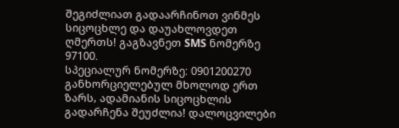შეგიძლიათ გადაარჩინოთ ვინმეს სიცოცხლე და დაუახლოვდეთ ღმერთს! გაგზავნეთ SMS ნომერზე 97100.
სპეციალურ ნომერზე: 0901200270 განხორციელებულ მხოლოდ ერთ ზარს, ადამიანის სიცოცხლის გადარჩენა შეუძლია! დალოცვილები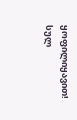ყოფილიყავით!
სულ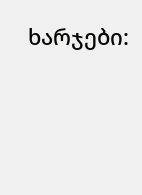ხარჯები: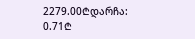2279.00₾დარჩა:
0.71₾